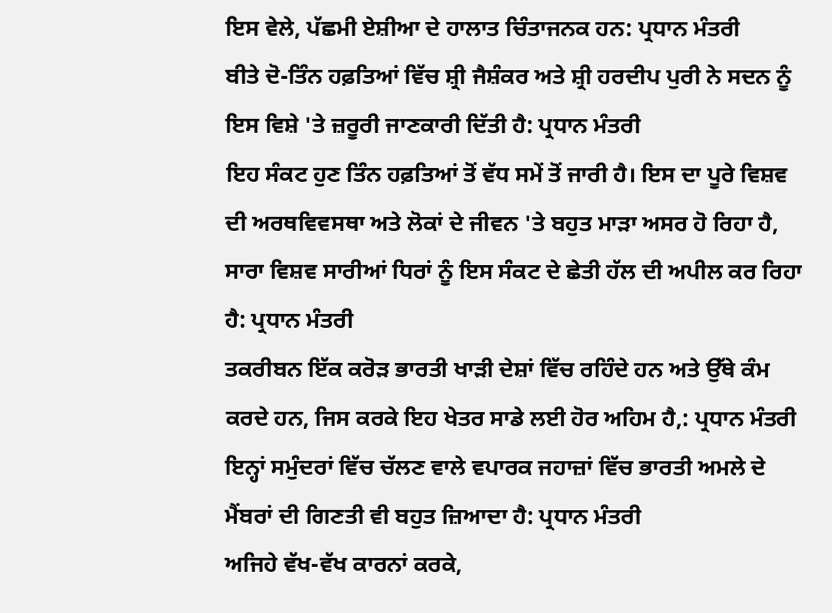ਇਸ ਵੇਲੇ, ਪੱਛਮੀ ਏਸ਼ੀਆ ਦੇ ਹਾਲਾਤ ਚਿੰਤਾਜਨਕ ਹਨ: ਪ੍ਰਧਾਨ ਮੰਤਰੀ
ਬੀਤੇ ਦੋ-ਤਿੰਨ ਹਫ਼ਤਿਆਂ ਵਿੱਚ ਸ਼੍ਰੀ ਜੈਸ਼ੰਕਰ ਅਤੇ ਸ਼੍ਰੀ ਹਰਦੀਪ ਪੁਰੀ ਨੇ ਸਦਨ ਨੂੰ ਇਸ ਵਿਸ਼ੇ 'ਤੇ ਜ਼ਰੂਰੀ ਜਾਣਕਾਰੀ ਦਿੱਤੀ ਹੈ: ਪ੍ਰਧਾਨ ਮੰਤਰੀ
ਇਹ ਸੰਕਟ ਹੁਣ ਤਿੰਨ ਹਫ਼ਤਿਆਂ ਤੋਂ ਵੱਧ ਸਮੇਂ ਤੋਂ ਜਾਰੀ ਹੈ। ਇਸ ਦਾ ਪੂਰੇ ਵਿਸ਼ਵ ਦੀ ਅਰਥਵਿਵਸਥਾ ਅਤੇ ਲੋਕਾਂ ਦੇ ਜੀਵਨ 'ਤੇ ਬਹੁਤ ਮਾੜਾ ਅਸਰ ਹੋ ਰਿਹਾ ਹੈ, ਸਾਰਾ ਵਿਸ਼ਵ ਸਾਰੀਆਂ ਧਿਰਾਂ ਨੂੰ ਇਸ ਸੰਕਟ ਦੇ ਛੇਤੀ ਹੱਲ ਦੀ ਅਪੀਲ ਕਰ ਰਿਹਾ ਹੈ: ਪ੍ਰਧਾਨ ਮੰਤਰੀ
ਤਕਰੀਬਨ ਇੱਕ ਕਰੋੜ ਭਾਰਤੀ ਖਾੜੀ ਦੇਸ਼ਾਂ ਵਿੱਚ ਰਹਿੰਦੇ ਹਨ ਅਤੇ ਉੱਥੇ ਕੰਮ ਕਰਦੇ ਹਨ, ਜਿਸ ਕਰਕੇ ਇਹ ਖੇਤਰ ਸਾਡੇ ਲਈ ਹੋਰ ਅਹਿਮ ਹੈ,: ਪ੍ਰਧਾਨ ਮੰਤਰੀ
ਇਨ੍ਹਾਂ ਸਮੁੰਦਰਾਂ ਵਿੱਚ ਚੱਲਣ ਵਾਲੇ ਵਪਾਰਕ ਜਹਾਜ਼ਾਂ ਵਿੱਚ ਭਾਰਤੀ ਅਮਲੇ ਦੇ ਮੈਂਬਰਾਂ ਦੀ ਗਿਣਤੀ ਵੀ ਬਹੁਤ ਜ਼ਿਆਦਾ ਹੈ: ਪ੍ਰਧਾਨ ਮੰਤਰੀ
ਅਜਿਹੇ ਵੱਖ-ਵੱਖ ਕਾਰਨਾਂ ਕਰਕੇ,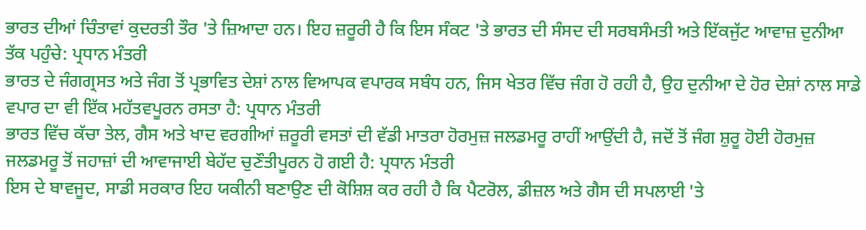ਭਾਰਤ ਦੀਆਂ ਚਿੰਤਾਵਾਂ ਕੁਦਰਤੀ ਤੌਰ 'ਤੇ ਜ਼ਿਆਦਾ ਹਨ। ਇਹ ਜ਼ਰੂਰੀ ਹੈ ਕਿ ਇਸ ਸੰਕਟ 'ਤੇ ਭਾਰਤ ਦੀ ਸੰਸਦ ਦੀ ਸਰਬਸੰਮਤੀ ਅਤੇ ਇੱਕਜੁੱਟ ਆਵਾਜ਼ ਦੁਨੀਆ ਤੱਕ ਪਹੁੰਚੇ: ਪ੍ਰਧਾਨ ਮੰਤਰੀ
ਭਾਰਤ ਦੇ ਜੰਗਗ੍ਰਸਤ ਅਤੇ ਜੰਗ ਤੋਂ ਪ੍ਰਭਾਵਿਤ ਦੇਸ਼ਾਂ ਨਾਲ ਵਿਆਪਕ ਵਪਾਰਕ ਸਬੰਧ ਹਨ, ਜਿਸ ਖੇਤਰ ਵਿੱਚ ਜੰਗ ਹੋ ਰਹੀ ਹੈ, ਉਹ ਦੁਨੀਆ ਦੇ ਹੋਰ ਦੇਸ਼ਾਂ ਨਾਲ ਸਾਡੇ ਵਪਾਰ ਦਾ ਵੀ ਇੱਕ ਮਹੱਤਵਪੂਰਨ ਰਸਤਾ ਹੈ: ਪ੍ਰਧਾਨ ਮੰਤਰੀ
ਭਾਰਤ ਵਿੱਚ ਕੱਚਾ ਤੇਲ, ਗੈਸ ਅਤੇ ਖਾਦ ਵਰਗੀਆਂ ਜ਼ਰੂਰੀ ਵਸਤਾਂ ਦੀ ਵੱਡੀ ਮਾਤਰਾ ਹੋਰਮੁਜ਼ ਜਲਡਮਰੂ ਰਾਹੀਂ ਆਉਂਦੀ ਹੈ, ਜਦੋਂ ਤੋਂ ਜੰਗ ਸ਼ੁਰੂ ਹੋਈ ਹੋਰਮੁਜ਼ ਜਲਡਮਰੂ ਤੋਂ ਜਹਾਜ਼ਾਂ ਦੀ ਆਵਾਜਾਈ ਬੇਹੱਦ ਚੁਣੌਤੀਪੂਰਨ ਹੋ ਗਈ ਹੈ: ਪ੍ਰਧਾਨ ਮੰਤਰੀ
ਇਸ ਦੇ ਬਾਵਜੂਦ, ਸਾਡੀ ਸਰਕਾਰ ਇਹ ਯਕੀਨੀ ਬਣਾਉਣ ਦੀ ਕੋਸ਼ਿਸ਼ ਕਰ ਰਹੀ ਹੈ ਕਿ ਪੈਟਰੋਲ, ਡੀਜ਼ਲ ਅਤੇ ਗੈਸ ਦੀ ਸਪਲਾਈ 'ਤੇ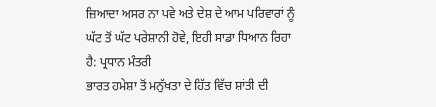ਜ਼ਿਆਦਾ ਅਸਰ ਨਾ ਪਵੇ ਅਤੇ ਦੇਸ਼ ਦੇ ਆਮ ਪਰਿਵਾਰਾਂ ਨੂੰ ਘੱਟ ਤੋਂ ਘੱਟ ਪਰੇਸ਼ਾਨੀ ਹੋਵੇ, ਇਹੀ ਸਾਡਾ ਧਿਆਨ ਰਿਹਾ ਹੈ: ਪ੍ਰਧਾਨ ਮੰਤਰੀ
ਭਾਰਤ ਹਮੇਸ਼ਾ ਤੋਂ ਮਨੁੱਖਤਾ ਦੇ ਹਿੱਤ ਵਿੱਚ ਸ਼ਾਂਤੀ ਦੀ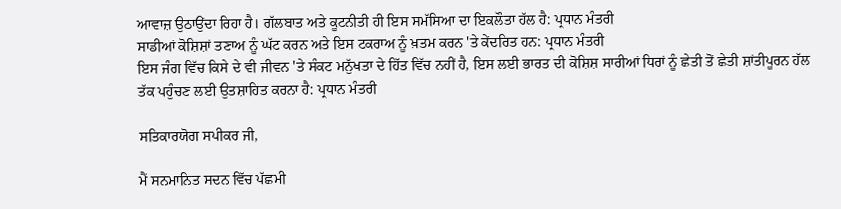ਆਵਾਜ਼ ਉਠਾਉਂਦਾ ਰਿਹਾ ਹੈ। ਗੱਲਬਾਤ ਅਤੇ ਕੂਟਨੀਤੀ ਹੀ ਇਸ ਸਮੱਸਿਆ ਦਾ ਇਕਲੌਤਾ ਹੱਲ ਹੈ: ਪ੍ਰਧਾਨ ਮੰਤਰੀ
ਸਾਡੀਆਂ ਕੋਸ਼ਿਸ਼ਾਂ ਤਣਾਅ ਨੂੰ ਘੱਟ ਕਰਨ ਅਤੇ ਇਸ ਟਕਰਾਅ ਨੂੰ ਖ਼ਤਮ ਕਰਨ 'ਤੇ ਕੇਂਦਰਿਤ ਹਨ: ਪ੍ਰਧਾਨ ਮੰਤਰੀ
ਇਸ ਜੰਗ ਵਿੱਚ ਕਿਸੇ ਦੇ ਵੀ ਜੀਵਨ 'ਤੇ ਸੰਕਟ ਮਨੁੱਖਤਾ ਦੇ ਹਿੱਤ ਵਿੱਚ ਨਹੀਂ ਹੈ, ਇਸ ਲਈ ਭਾਰਤ ਦੀ ਕੋਸ਼ਿਸ਼ ਸਾਰੀਆਂ ਧਿਰਾਂ ਨੂੰ ਛੇਤੀ ਤੋਂ ਛੇਤੀ ਸ਼ਾਂਤੀਪੂਰਨ ਹੱਲ ਤੱਕ ਪਹੁੰਚਣ ਲਈ ਉਤਸ਼ਾਹਿਤ ਕਰਨਾ ਹੈ: ਪ੍ਰਧਾਨ ਮੰਤਰੀ

ਸਤਿਕਾਰਯੋਗ ਸਪੀਕਰ ਜੀ,

ਮੈਂ ਸਨਮਾਨਿਤ ਸਦਨ ਵਿੱਚ ਪੱਛਮੀ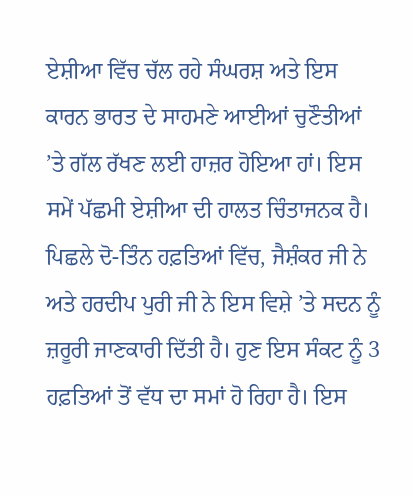ਏਸ਼ੀਆ ਵਿੱਚ ਚੱਲ ਰਹੇ ਸੰਘਰਸ਼ ਅਤੇ ਇਸ ਕਾਰਨ ਭਾਰਤ ਦੇ ਸਾਹਮਣੇ ਆਈਆਂ ਚੁਣੌਤੀਆਂ ’ਤੇ ਗੱਲ ਰੱਖਣ ਲਈ ਹਾਜ਼ਰ ਹੋਇਆ ਹਾਂ। ਇਸ ਸਮੇਂ ਪੱਛਮੀ ਏਸ਼ੀਆ ਦੀ ਹਾਲਤ ਚਿੰਤਾਜਨਕ ਹੈ। ਪਿਛਲੇ ਦੋ-ਤਿੰਨ ਹਫ਼ਤਿਆਂ ਵਿੱਚ, ਜੈਸ਼ੰਕਰ ਜੀ ਨੇ ਅਤੇ ਹਰਦੀਪ ਪੁਰੀ ਜੀ ਨੇ ਇਸ ਵਿਸ਼ੇ ’ਤੇ ਸਦਨ ਨੂੰ ਜ਼ਰੂਰੀ ਜਾਣਕਾਰੀ ਦਿੱਤੀ ਹੈ। ਹੁਣ ਇਸ ਸੰਕਟ ਨੂੰ 3 ਹਫ਼ਤਿਆਂ ਤੋਂ ਵੱਧ ਦਾ ਸਮਾਂ ਹੋ ਰਿਹਾ ਹੈ। ਇਸ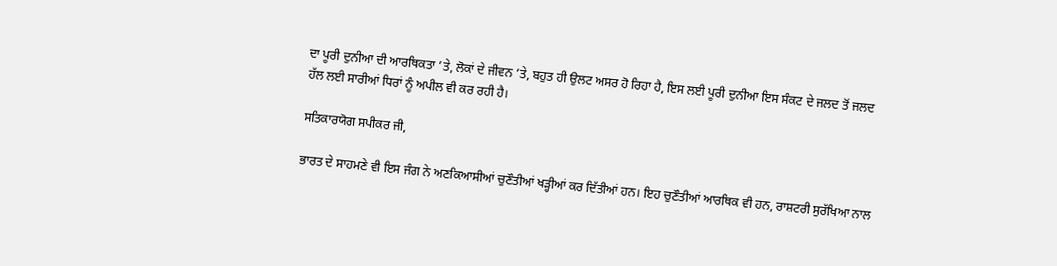ਦਾ ਪੂਰੀ ਦੁਨੀਆ ਦੀ ਆਰਥਿਕਤਾ ’ਤੇ, ਲੋਕਾਂ ਦੇ ਜੀਵਨ ’ਤੇ, ਬਹੁਤ ਹੀ ਉਲਟ ਅਸਰ ਹੋ ਰਿਹਾ ਹੈ, ਇਸ ਲਈ ਪੂਰੀ ਦੁਨੀਆ ਇਸ ਸੰਕਟ ਦੇ ਜਲਦ ਤੋਂ ਜਲਦ ਹੱਲ ਲਈ ਸਾਰੀਆਂ ਧਿਰਾਂ ਨੂੰ ਅਪੀਲ ਵੀ ਕਰ ਰਹੀ ਹੈ।

ਸਤਿਕਾਰਯੋਗ ਸਪੀਕਰ ਜੀ,

ਭਾਰਤ ਦੇ ਸਾਹਮਣੇ ਵੀ ਇਸ ਜੰਗ ਨੇ ਅਣਕਿਆਸੀਆਂ ਚੁਣੌਤੀਆਂ ਖੜ੍ਹੀਆਂ ਕਰ ਦਿੱਤੀਆਂ ਹਨ। ਇਹ ਚੁਣੌਤੀਆਂ ਆਰਥਿਕ ਵੀ ਹਨ, ਰਾਸ਼ਟਰੀ ਸੁਰੱਖਿਆ ਨਾਲ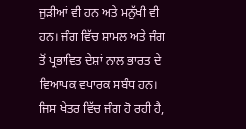ਜੁੜੀਆਂ ਵੀ ਹਨ ਅਤੇ ਮਨੁੱਖੀ ਵੀ ਹਨ। ਜੰਗ ਵਿੱਚ ਸ਼ਾਮਲ ਅਤੇ ਜੰਗ ਤੋਂ ਪ੍ਰਭਾਵਿਤ ਦੇਸ਼ਾਂ ਨਾਲ ਭਾਰਤ ਦੇ ਵਿਆਪਕ ਵਪਾਰਕ ਸਬੰਧ ਹਨ। ਜਿਸ ਖੇਤਰ ਵਿੱਚ ਜੰਗ ਹੋ ਰਹੀ ਹੈ,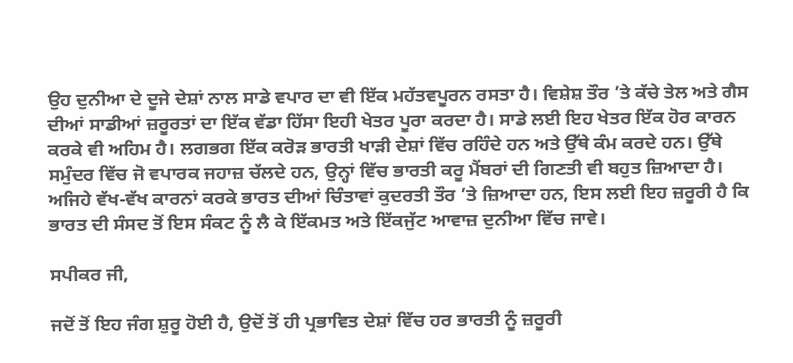ਉਹ ਦੁਨੀਆ ਦੇ ਦੂਜੇ ਦੇਸ਼ਾਂ ਨਾਲ ਸਾਡੇ ਵਪਾਰ ਦਾ ਵੀ ਇੱਕ ਮਹੱਤਵਪੂਰਨ ਰਸਤਾ ਹੈ। ਵਿਸ਼ੇਸ਼ ਤੌਰ ’ਤੇ ਕੱਚੇ ਤੇਲ ਅਤੇ ਗੈਸ ਦੀਆਂ ਸਾਡੀਆਂ ਜ਼ਰੂਰਤਾਂ ਦਾ ਇੱਕ ਵੱਡਾ ਹਿੱਸਾ ਇਹੀ ਖੇਤਰ ਪੂਰਾ ਕਰਦਾ ਹੈ। ਸਾਡੇ ਲਈ ਇਹ ਖੇਤਰ ਇੱਕ ਹੋਰ ਕਾਰਨ ਕਰਕੇ ਵੀ ਅਹਿਮ ਹੈ। ਲਗਭਗ ਇੱਕ ਕਰੋੜ ਭਾਰਤੀ ਖਾੜੀ ਦੇਸ਼ਾਂ ਵਿੱਚ ਰਹਿੰਦੇ ਹਨ ਅਤੇ ਉੱਥੇ ਕੰਮ ਕਰਦੇ ਹਨ। ਉੱਥੇ ਸਮੁੰਦਰ ਵਿੱਚ ਜੋ ਵਪਾਰਕ ਜਹਾਜ਼ ਚੱਲਦੇ ਹਨ, ਉਨ੍ਹਾਂ ਵਿੱਚ ਭਾਰਤੀ ਕਰੂ ਮੈਂਬਰਾਂ ਦੀ ਗਿਣਤੀ ਵੀ ਬਹੁਤ ਜ਼ਿਆਦਾ ਹੈ। ਅਜਿਹੇ ਵੱਖ-ਵੱਖ ਕਾਰਨਾਂ ਕਰਕੇ ਭਾਰਤ ਦੀਆਂ ਚਿੰਤਾਵਾਂ ਕੁਦਰਤੀ ਤੌਰ ’ਤੇ ਜ਼ਿਆਦਾ ਹਨ, ਇਸ ਲਈ ਇਹ ਜ਼ਰੂਰੀ ਹੈ ਕਿ ਭਾਰਤ ਦੀ ਸੰਸਦ ਤੋਂ ਇਸ ਸੰਕਟ ਨੂੰ ਲੈ ਕੇ ਇੱਕਮਤ ਅਤੇ ਇੱਕਜੁੱਟ ਆਵਾਜ਼ ਦੁਨੀਆ ਵਿੱਚ ਜਾਵੇ।

ਸਪੀਕਰ ਜੀ,

ਜਦੋਂ ਤੋਂ ਇਹ ਜੰਗ ਸ਼ੁਰੂ ਹੋਈ ਹੈ, ਉਦੋਂ ਤੋਂ ਹੀ ਪ੍ਰਭਾਵਿਤ ਦੇਸ਼ਾਂ ਵਿੱਚ ਹਰ ਭਾਰਤੀ ਨੂੰ ਜ਼ਰੂਰੀ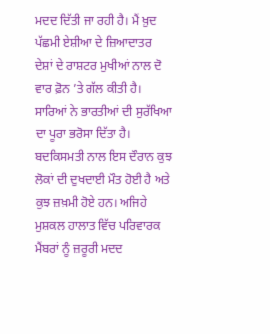ਮਦਦ ਦਿੱਤੀ ਜਾ ਰਹੀ ਹੈ। ਮੈਂ ਖ਼ੁਦ ਪੱਛਮੀ ਏਸ਼ੀਆ ਦੇ ਜ਼ਿਆਦਾਤਰ ਦੇਸ਼ਾਂ ਦੇ ਰਾਸ਼ਟਰ ਮੁਖੀਆਂ ਨਾਲ ਦੋ ਵਾਰ ਫ਼ੋਨ ’ਤੇ ਗੱਲ ਕੀਤੀ ਹੈ। ਸਾਰਿਆਂ ਨੇ ਭਾਰਤੀਆਂ ਦੀ ਸੁਰੱਖਿਆ ਦਾ ਪੂਰਾ ਭਰੋਸਾ ਦਿੱਤਾ ਹੈ। ਬਦਕਿਸਮਤੀ ਨਾਲ ਇਸ ਦੌਰਾਨ ਕੁਝ ਲੋਕਾਂ ਦੀ ਦੁਖਦਾਈ ਮੌਤ ਹੋਈ ਹੈ ਅਤੇ ਕੁਝ ਜ਼ਖ਼ਮੀ ਹੋਏ ਹਨ। ਅਜਿਹੇ ਮੁਸ਼ਕਲ ਹਾਲਾਤ ਵਿੱਚ ਪਰਿਵਾਰਕ ਮੈਂਬਰਾਂ ਨੂੰ ਜ਼ਰੂਰੀ ਮਦਦ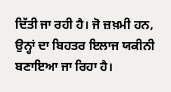ਦਿੱਤੀ ਜਾ ਰਹੀ ਹੈ। ਜੋ ਜ਼ਖ਼ਮੀ ਹਨ, ਉਨ੍ਹਾਂ ਦਾ ਬਿਹਤਰ ਇਲਾਜ ਯਕੀਨੀ ਬਣਾਇਆ ਜਾ ਰਿਹਾ ਹੈ।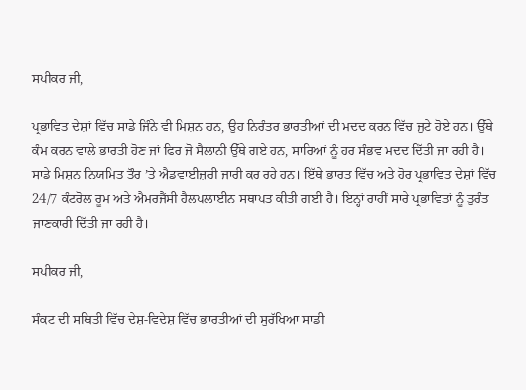ਸਪੀਕਰ ਜੀ,

ਪ੍ਰਭਾਵਿਤ ਦੇਸ਼ਾਂ ਵਿੱਚ ਸਾਡੇ ਜਿੰਨੇ ਵੀ ਮਿਸ਼ਨ ਹਨ, ਉਹ ਨਿਰੰਤਰ ਭਾਰਤੀਆਂ ਦੀ ਮਦਦ ਕਰਨ ਵਿੱਚ ਜੁਟੇ ਹੋਏ ਹਨ। ਉੱਥੇ ਕੰਮ ਕਰਨ ਵਾਲੇ ਭਾਰਤੀ ਹੋਣ ਜਾਂ ਫਿਰ ਜੋ ਸੈਲਾਨੀ ਉੱਥੇ ਗਏ ਹਨ, ਸਾਰਿਆਂ ਨੂੰ ਹਰ ਸੰਭਵ ਮਦਦ ਦਿੱਤੀ ਜਾ ਰਹੀ ਹੈ। ਸਾਡੇ ਮਿਸ਼ਨ ਨਿਯਮਿਤ ਤੌਰ ’ਤੇ ਐਡਵਾਈਜ਼ਰੀ ਜਾਰੀ ਕਰ ਰਹੇ ਹਨ। ਇੱਥੇ ਭਾਰਤ ਵਿੱਚ ਅਤੇ ਹੋਰ ਪ੍ਰਭਾਵਿਤ ਦੇਸ਼ਾਂ ਵਿੱਚ 24/7 ਕੰਟਰੋਲ ਰੂਮ ਅਤੇ ਐਮਰਜੈਂਸੀ ਹੈਲਪਲਾਈਨ ਸਥਾਪਤ ਕੀਤੀ ਗਈ ਹੈ। ਇਨ੍ਹਾਂ ਰਾਹੀਂ ਸਾਰੇ ਪ੍ਰਭਾਵਿਤਾਂ ਨੂੰ ਤੁਰੰਤ ਜਾਣਕਾਰੀ ਦਿੱਤੀ ਜਾ ਰਹੀ ਹੈ।

ਸਪੀਕਰ ਜੀ,

ਸੰਕਟ ਦੀ ਸਥਿਤੀ ਵਿੱਚ ਦੇਸ਼-ਵਿਦੇਸ਼ ਵਿੱਚ ਭਾਰਤੀਆਂ ਦੀ ਸੁਰੱਖਿਆ ਸਾਡੀ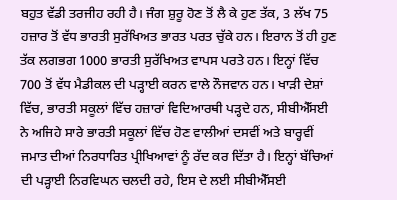ਬਹੁਤ ਵੱਡੀ ਤਰਜੀਹ ਰਹੀ ਹੈ। ਜੰਗ ਸ਼ੁਰੂ ਹੋਣ ਤੋਂ ਲੈ ਕੇ ਹੁਣ ਤੱਕ, 3 ਲੱਖ 75 ਹਜ਼ਾਰ ਤੋਂ ਵੱਧ ਭਾਰਤੀ ਸੁਰੱਖਿਅਤ ਭਾਰਤ ਪਰਤ ਚੁੱਕੇ ਹਨ। ਇਰਾਨ ਤੋਂ ਹੀ ਹੁਣ ਤੱਕ ਲਗਭਗ 1000 ਭਾਰਤੀ ਸੁਰੱਖਿਅਤ ਵਾਪਸ ਪਰਤੇ ਹਨ। ਇਨ੍ਹਾਂ ਵਿੱਚ 700 ਤੋਂ ਵੱਧ ਮੈਡੀਕਲ ਦੀ ਪੜ੍ਹਾਈ ਕਰਨ ਵਾਲੇ ਨੌਜਵਾਨ ਹਨ। ਖਾੜੀ ਦੇਸ਼ਾਂ ਵਿੱਚ, ਭਾਰਤੀ ਸਕੂਲਾਂ ਵਿੱਚ ਹਜ਼ਾਰਾਂ ਵਿਦਿਆਰਥੀ ਪੜ੍ਹਦੇ ਹਨ, ਸੀਬੀਐੱਸਈ ਨੇ ਅਜਿਹੇ ਸਾਰੇ ਭਾਰਤੀ ਸਕੂਲਾਂ ਵਿੱਚ ਹੋਣ ਵਾਲੀਆਂ ਦਸਵੀਂ ਅਤੇ ਬਾਰ੍ਹਵੀਂ ਜਮਾਤ ਦੀਆਂ ਨਿਰਧਾਰਿਤ ਪ੍ਰੀਖਿਆਵਾਂ ਨੂੰ ਰੱਦ ਕਰ ਦਿੱਤਾ ਹੈ। ਇਨ੍ਹਾਂ ਬੱਚਿਆਂ ਦੀ ਪੜ੍ਹਾਈ ਨਿਰਵਿਘਨ ਚਲਦੀ ਰਹੇ, ਇਸ ਦੇ ਲਈ ਸੀਬੀਐੱਸਈ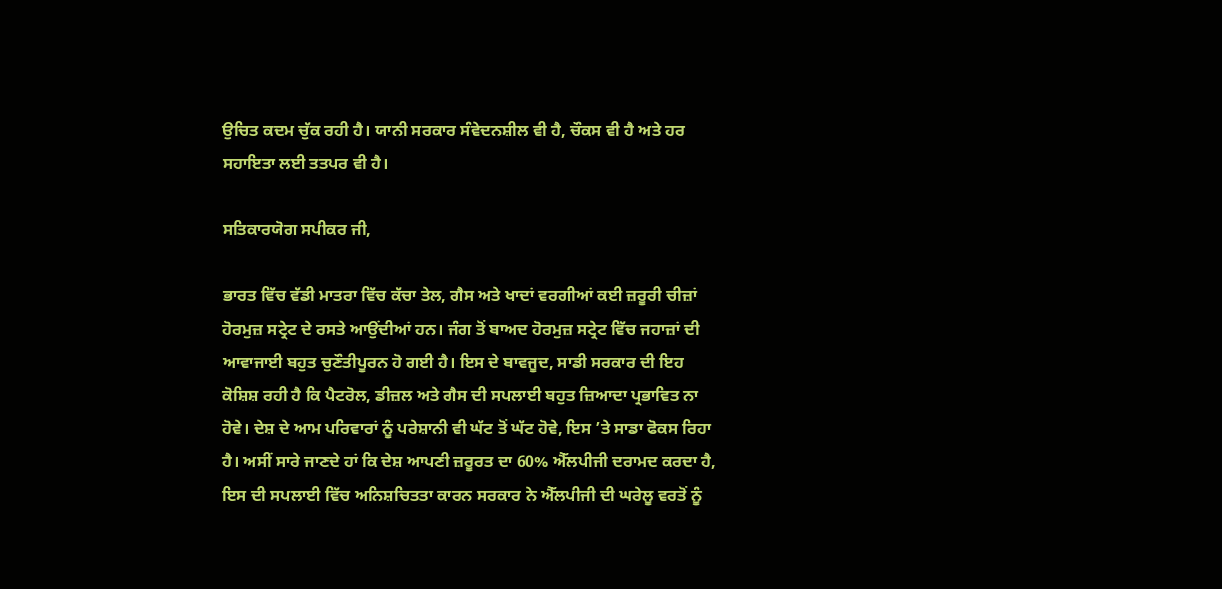ਉਚਿਤ ਕਦਮ ਚੁੱਕ ਰਹੀ ਹੈ। ਯਾਨੀ ਸਰਕਾਰ ਸੰਵੇਦਨਸ਼ੀਲ ਵੀ ਹੈ, ਚੌਕਸ ਵੀ ਹੈ ਅਤੇ ਹਰ ਸਹਾਇਤਾ ਲਈ ਤਤਪਰ ਵੀ ਹੈ।

ਸਤਿਕਾਰਯੋਗ ਸਪੀਕਰ ਜੀ,

ਭਾਰਤ ਵਿੱਚ ਵੱਡੀ ਮਾਤਰਾ ਵਿੱਚ ਕੱਚਾ ਤੇਲ, ਗੈਸ ਅਤੇ ਖਾਦਾਂ ਵਰਗੀਆਂ ਕਈ ਜ਼ਰੂਰੀ ਚੀਜ਼ਾਂ ਹੋਰਮੁਜ਼ ਸਟ੍ਰੇਟ ਦੇ ਰਸਤੇ ਆਉਂਦੀਆਂ ਹਨ। ਜੰਗ ਤੋਂ ਬਾਅਦ ਹੋਰਮੁਜ਼ ਸਟ੍ਰੇਟ ਵਿੱਚ ਜਹਾਜ਼ਾਂ ਦੀ ਆਵਾਜਾਈ ਬਹੁਤ ਚੁਣੌਤੀਪੂਰਨ ਹੋ ਗਈ ਹੈ। ਇਸ ਦੇ ਬਾਵਜੂਦ, ਸਾਡੀ ਸਰਕਾਰ ਦੀ ਇਹ ਕੋਸ਼ਿਸ਼ ਰਹੀ ਹੈ ਕਿ ਪੈਟਰੋਲ, ਡੀਜ਼ਲ ਅਤੇ ਗੈਸ ਦੀ ਸਪਲਾਈ ਬਹੁਤ ਜ਼ਿਆਦਾ ਪ੍ਰਭਾਵਿਤ ਨਾ ਹੋਵੇ। ਦੇਸ਼ ਦੇ ਆਮ ਪਰਿਵਾਰਾਂ ਨੂੰ ਪਰੇਸ਼ਾਨੀ ਵੀ ਘੱਟ ਤੋਂ ਘੱਟ ਹੋਵੇ, ਇਸ ’ਤੇ ਸਾਡਾ ਫੋਕਸ ਰਿਹਾ ਹੈ। ਅਸੀਂ ਸਾਰੇ ਜਾਣਦੇ ਹਾਂ ਕਿ ਦੇਸ਼ ਆਪਣੀ ਜ਼ਰੂਰਤ ਦਾ 60% ਐੱਲਪੀਜੀ ਦਰਾਮਦ ਕਰਦਾ ਹੈ, ਇਸ ਦੀ ਸਪਲਾਈ ਵਿੱਚ ਅਨਿਸ਼ਚਿਤਤਾ ਕਾਰਨ ਸਰਕਾਰ ਨੇ ਐੱਲਪੀਜੀ ਦੀ ਘਰੇਲੂ ਵਰਤੋਂ ਨੂੰ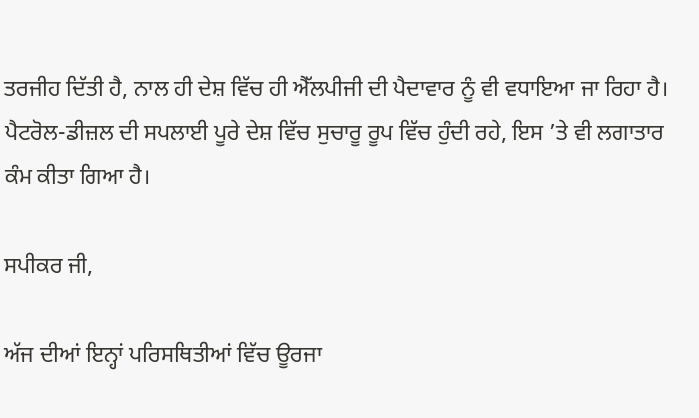ਤਰਜੀਹ ਦਿੱਤੀ ਹੈ, ਨਾਲ ਹੀ ਦੇਸ਼ ਵਿੱਚ ਹੀ ਐੱਲਪੀਜੀ ਦੀ ਪੈਦਾਵਾਰ ਨੂੰ ਵੀ ਵਧਾਇਆ ਜਾ ਰਿਹਾ ਹੈ। ਪੈਟਰੋਲ-ਡੀਜ਼ਲ ਦੀ ਸਪਲਾਈ ਪੂਰੇ ਦੇਸ਼ ਵਿੱਚ ਸੁਚਾਰੂ ਰੂਪ ਵਿੱਚ ਹੁੰਦੀ ਰਹੇ, ਇਸ ’ਤੇ ਵੀ ਲਗਾਤਾਰ ਕੰਮ ਕੀਤਾ ਗਿਆ ਹੈ।

ਸਪੀਕਰ ਜੀ,

ਅੱਜ ਦੀਆਂ ਇਨ੍ਹਾਂ ਪਰਿਸਥਿਤੀਆਂ ਵਿੱਚ ਊਰਜਾ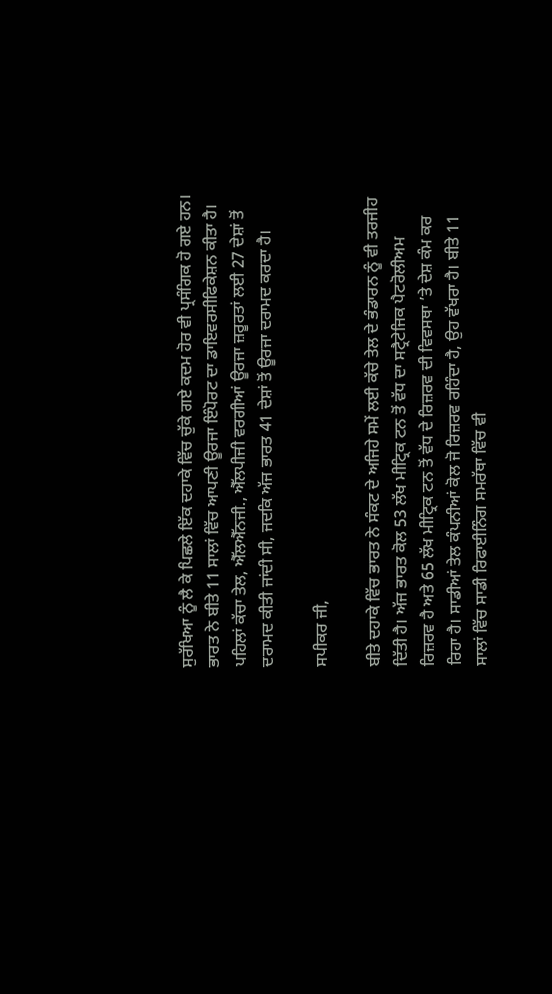ਸੁਰੱਖਿਆ ਨੂੰ ਲੈ ਕੇ ਪਿਛਲੇ ਇੱਕ ਦਹਾਕੇ ਵਿੱਚ ਚੁੱਕੇ ਗਏ ਕਦਮ ਹੋਰ ਵੀ ਪ੍ਰਸੰਗਿਕ ਹੋ ਗਏ ਹਨ। ਭਾਰਤ ਨੇ ਬੀਤੇ 11 ਸਾਲਾਂ ਵਿੱਚ ਆਪਣੀ ਊਰਜਾ ਇੰਪੋਰਟ ਦਾ ਡਾਇਵਰਸੀਫਿਕੇਸ਼ਨ ਕੀਤਾ ਹੈ। ਪਹਿਲਾਂ ਕੱਚਾ ਤੇਲ, ਐੱਲਐੱਨਜੀ., ਐੱਲਪੀਜੀ ਵਰਗੀਆਂ ਊਰਜਾ ਜ਼ਰੂਰਤਾਂ ਲਈ 27 ਦੇਸ਼ਾਂ ਤੋਂ ਦਰਾਮਦ ਕੀਤੀ ਜਾਂਦੀ ਸੀ, ਜਦਕਿ ਅੱਜ ਭਾਰਤ 41 ਦੇਸ਼ਾਂ ਤੋਂ ਊਰਜਾ ਦਰਾਮਦ ਕਰਦਾ ਹੈ।

ਸਪੀਕਰ ਜੀ,

ਬੀਤੇ ਦਹਾਕੇ ਵਿੱਚ ਭਾਰਤ ਨੇ ਸੰਕਟ ਦੇ ਅਜਿਹੇ ਸਮੇਂ ਲਈ ਕੱਚੇ ਤੇਲ ਦੇ ਭੰਡਾਰਨ ਨੂੰ ਵੀ ਤਰਜੀਹ ਦਿੱਤੀ ਹੈ। ਅੱਜ ਭਾਰਤ ਕੋਲ 53 ਲੱਖ ਮੀਟ੍ਰਿਕ ਟਨ ਤੋਂ ਵੱਧ ਦਾ ਸਟ੍ਰੈਟੇਜਿਕ ਪੈਟਰੋਲੀਅਮ ਰਿਜ਼ਰਵ ਹੈ ਅਤੇ 65 ਲੱਖ ਮੀਟ੍ਰਿਕ ਟਨ ਤੋਂ ਵੱਧ ਦੇ ਰਿਜ਼ਰਵ ਦੀ ਵਿਵਸਥਾ ’ਤੇ ਦੇਸ਼ ਕੰਮ ਕਰ ਰਿਹਾ ਹੈ। ਸਾਡੀਆਂ ਤੇਲ ਕੰਪਨੀਆਂ ਕੋਲ ਜੋ ਰਿਜ਼ਰਵ ਰਹਿੰਦਾ ਹੈ, ਉਹ ਵੱਖਰਾ ਹੈ। ਬੀਤੇ 11 ਸਾਲਾਂ ਵਿੱਚ ਸਾਡੀ ਰਿਫਾਈਨਿੰਗ ਸਮਰੱਥਾ ਵਿੱਚ ਵੀ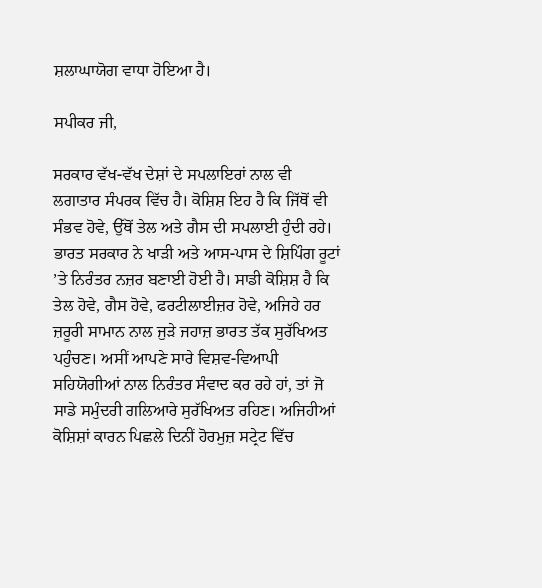ਸ਼ਲਾਘਾਯੋਗ ਵਾਧਾ ਹੋਇਆ ਹੈ।

ਸਪੀਕਰ ਜੀ,

ਸਰਕਾਰ ਵੱਖ-ਵੱਖ ਦੇਸ਼ਾਂ ਦੇ ਸਪਲਾਇਰਾਂ ਨਾਲ ਵੀ ਲਗਾਤਾਰ ਸੰਪਰਕ ਵਿੱਚ ਹੈ। ਕੋਸ਼ਿਸ਼ ਇਹ ਹੈ ਕਿ ਜਿੱਥੋਂ ਵੀ ਸੰਭਵ ਹੋਵੇ, ਉੱਥੋਂ ਤੇਲ ਅਤੇ ਗੈਸ ਦੀ ਸਪਲਾਈ ਹੁੰਦੀ ਰਹੇ। ਭਾਰਤ ਸਰਕਾਰ ਨੇ ਖਾੜੀ ਅਤੇ ਆਸ-ਪਾਸ ਦੇ ਸ਼ਿਪਿੰਗ ਰੂਟਾਂ ’ਤੇ ਨਿਰੰਤਰ ਨਜ਼ਰ ਬਣਾਈ ਹੋਈ ਹੈ। ਸਾਡੀ ਕੋਸ਼ਿਸ਼ ਹੈ ਕਿ ਤੇਲ ਹੋਵੇ, ਗੈਸ ਹੋਵੇ, ਫਰਟੀਲਾਈਜ਼ਰ ਹੋਵੇ, ਅਜਿਹੇ ਹਰ ਜ਼ਰੂਰੀ ਸਾਮਾਨ ਨਾਲ ਜੁੜੇ ਜਹਾਜ਼ ਭਾਰਤ ਤੱਕ ਸੁਰੱਖਿਅਤ ਪਹੁੰਚਣ। ਅਸੀਂ ਆਪਣੇ ਸਾਰੇ ਵਿਸ਼ਵ-ਵਿਆਪੀ ਸਹਿਯੋਗੀਆਂ ਨਾਲ ਨਿਰੰਤਰ ਸੰਵਾਦ ਕਰ ਰਹੇ ਹਾਂ, ਤਾਂ ਜੋ ਸਾਡੇ ਸਮੁੰਦਰੀ ਗਲਿਆਰੇ ਸੁਰੱਖਿਅਤ ਰਹਿਣ। ਅਜਿਹੀਆਂ ਕੋਸ਼ਿਸ਼ਾਂ ਕਾਰਨ ਪਿਛਲੇ ਦਿਨੀਂ ਹੋਰਮੁਜ਼ ਸਟ੍ਰੇਟ ਵਿੱਚ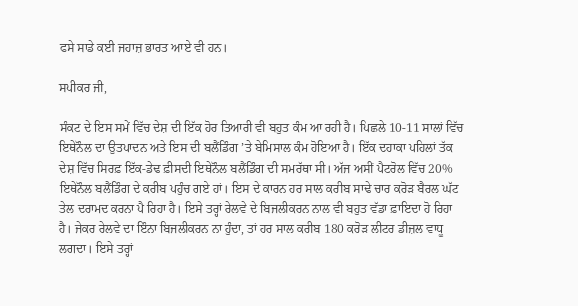ਫਸੇ ਸਾਡੇ ਕਈ ਜਹਾਜ਼ ਭਾਰਤ ਆਏ ਵੀ ਹਨ।

ਸਪੀਕਰ ਜੀ,

ਸੰਕਟ ਦੇ ਇਸ ਸਮੇਂ ਵਿੱਚ ਦੇਸ਼ ਦੀ ਇੱਕ ਹੋਰ ਤਿਆਰੀ ਵੀ ਬਹੁਤ ਕੰਮ ਆ ਰਹੀ ਹੈ। ਪਿਛਲੇ 10-11 ਸਾਲਾਂ ਵਿੱਚ ਇਥੇਨੌਲ ਦਾ ਉਤਪਾਦਨ ਅਤੇ ਇਸ ਦੀ ਬਲੈਂਡਿੰਗ ’ਤੇ ਬੇਮਿਸਾਲ ਕੰਮ ਹੋਇਆ ਹੈ। ਇੱਕ ਦਹਾਕਾ ਪਹਿਲਾਂ ਤੱਕ ਦੇਸ਼ ਵਿੱਚ ਸਿਰਫ਼ ਇੱਕ-ਡੇਢ ਫ਼ੀਸਦੀ ਇਥੇਨੌਲ ਬਲੈਂਡਿੰਗ ਦੀ ਸਮਰੱਥਾ ਸੀ। ਅੱਜ ਅਸੀਂ ਪੈਟਰੋਲ ਵਿੱਚ 20% ਇਥੇਨੌਲ ਬਲੈਂਡਿੰਗ ਦੇ ਕਰੀਬ ਪਹੁੰਚ ਗਏ ਹਾਂ। ਇਸ ਦੇ ਕਾਰਨ ਹਰ ਸਾਲ ਕਰੀਬ ਸਾਢੇ ਚਾਰ ਕਰੋੜ ਬੈਰਲ ਘੱਟ ਤੇਲ ਦਰਾਮਦ ਕਰਨਾ ਪੈ ਰਿਹਾ ਹੈ। ਇਸੇ ਤਰ੍ਹਾਂ ਰੇਲਵੇ ਦੇ ਬਿਜਲੀਕਰਨ ਨਾਲ ਵੀ ਬਹੁਤ ਵੱਡਾ ਫ਼ਾਇਦਾ ਹੋ ਰਿਹਾ ਹੈ। ਜੇਕਰ ਰੇਲਵੇ ਦਾ ਇੰਨਾ ਬਿਜਲੀਕਰਨ ਨਾ ਹੁੰਦਾ, ਤਾਂ ਹਰ ਸਾਲ ਕਰੀਬ 180 ਕਰੋੜ ਲੀਟਰ ਡੀਜ਼ਲ ਵਾਧੂ ਲਗਦਾ। ਇਸੇ ਤਰ੍ਹਾਂ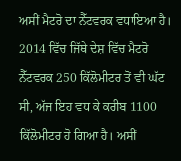ਅਸੀਂ ਮੈਟਰੋ ਦਾ ਨੈੱਟਵਰਕ ਵਧਾਇਆ ਹੈ। 2014 ਵਿੱਚ ਜਿੱਥੇ ਦੇਸ਼ ਵਿੱਚ ਮੈਟਰੋ ਨੈੱਟਵਰਕ 250 ਕਿੱਲੋਮੀਟਰ ਤੋਂ ਵੀ ਘੱਟ ਸੀ, ਅੱਜ ਇਹ ਵਧ ਕੇ ਕਰੀਬ 1100 ਕਿੱਲੋਮੀਟਰ ਹੋ ਗਿਆ ਹੈ। ਅਸੀਂ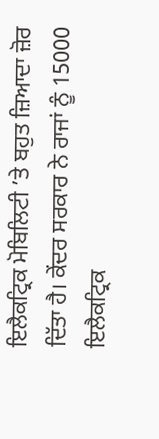ਇਲੈਕਟ੍ਰਿਕ ਮੋਬਿਲਿਟੀ ’ਤੇ ਬਹੁਤ ਜ਼ਿਆਦਾ ਜ਼ੋਰ ਦਿੱਤਾ ਹੈ। ਕੇਂਦਰ ਸਰਕਾਰ ਨੇ ਰਾਜਾਂ ਨੂੰ 15000 ਇਲੈਕਟ੍ਰਿਕ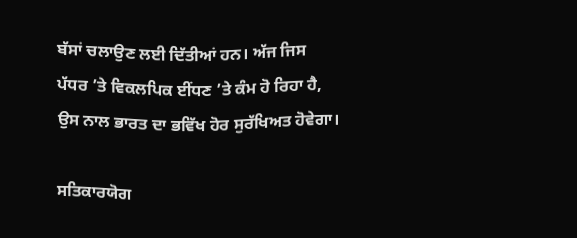ਬੱਸਾਂ ਚਲਾਉਣ ਲਈ ਦਿੱਤੀਆਂ ਹਨ। ਅੱਜ ਜਿਸ ਪੱਧਰ ’ਤੇ ਵਿਕਲਪਿਕ ਈਂਧਣ ’ਤੇ ਕੰਮ ਹੋ ਰਿਹਾ ਹੈ, ਉਸ ਨਾਲ ਭਾਰਤ ਦਾ ਭਵਿੱਖ ਹੋਰ ਸੁਰੱਖਿਅਤ ਹੋਵੇਗਾ।

ਸਤਿਕਾਰਯੋਗ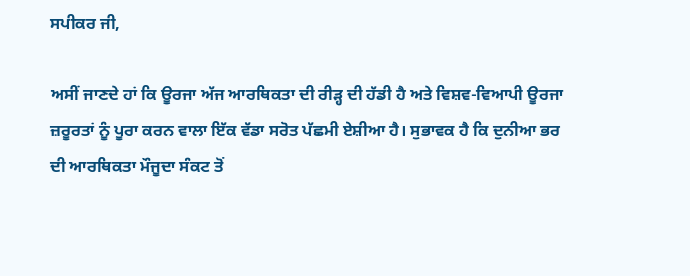ਸਪੀਕਰ ਜੀ,

ਅਸੀਂ ਜਾਣਦੇ ਹਾਂ ਕਿ ਊਰਜਾ ਅੱਜ ਆਰਥਿਕਤਾ ਦੀ ਰੀੜ੍ਹ ਦੀ ਹੱਡੀ ਹੈ ਅਤੇ ਵਿਸ਼ਵ-ਵਿਆਪੀ ਊਰਜਾ ਜ਼ਰੂਰਤਾਂ ਨੂੰ ਪੂਰਾ ਕਰਨ ਵਾਲਾ ਇੱਕ ਵੱਡਾ ਸਰੋਤ ਪੱਛਮੀ ਏਸ਼ੀਆ ਹੈ। ਸੁਭਾਵਕ ਹੈ ਕਿ ਦੁਨੀਆ ਭਰ ਦੀ ਆਰਥਿਕਤਾ ਮੌਜੂਦਾ ਸੰਕਟ ਤੋਂ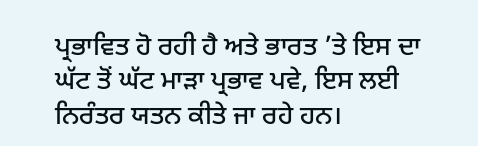ਪ੍ਰਭਾਵਿਤ ਹੋ ਰਹੀ ਹੈ ਅਤੇ ਭਾਰਤ ’ਤੇ ਇਸ ਦਾ ਘੱਟ ਤੋਂ ਘੱਟ ਮਾੜਾ ਪ੍ਰਭਾਵ ਪਵੇ, ਇਸ ਲਈ ਨਿਰੰਤਰ ਯਤਨ ਕੀਤੇ ਜਾ ਰਹੇ ਹਨ।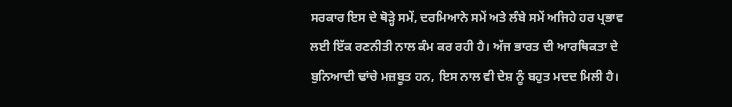ਸਰਕਾਰ ਇਸ ਦੇ ਥੋੜ੍ਹੇ ਸਮੇਂ, ਦਰਮਿਆਨੇ ਸਮੇਂ ਅਤੇ ਲੰਬੇ ਸਮੇਂ ਅਜਿਹੇ ਹਰ ਪ੍ਰਭਾਵ ਲਈ ਇੱਕ ਰਣਨੀਤੀ ਨਾਲ ਕੰਮ ਕਰ ਰਹੀ ਹੈ। ਅੱਜ ਭਾਰਤ ਦੀ ਆਰਥਿਕਤਾ ਦੇ ਬੁਨਿਆਦੀ ਢਾਂਚੇ ਮਜ਼ਬੂਤ ਹਨ, ਇਸ ਨਾਲ ਵੀ ਦੇਸ਼ ਨੂੰ ਬਹੁਤ ਮਦਦ ਮਿਲੀ ਹੈ।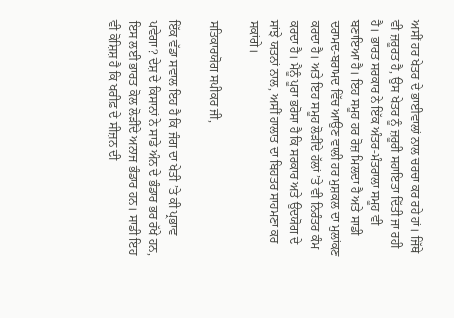ਅਸੀਂ ਹਰ ਖੇਤਰ ਦੇ ਭਾਈਵਾਲਾਂ ਨਾਲ ਚਰਚਾ ਕਰ ਰਹੇ ਹਾਂ। ਜਿੱਥੇ ਵੀ ਜ਼ਰੂਰਤ ਹੈ, ਉਸ ਖੇਤਰ ਨੂੰ ਜ਼ਰੂਰੀ ਸਹਾਇਤਾ ਦਿੱਤੀ ਜਾ ਰਹੀ ਹੈ। ਭਾਰਤ ਸਰਕਾਰ ਨੇ ਇੱਕ ਅੰਤਰ-ਮੰਤਰਾਲਾ ਸਮੂਹ ਵੀ ਬਣਾਇਆ ਹੈ। ਇਹ ਸਮੂਹ ਹਰ ਰੋਜ਼ ਮਿਲਦਾ ਹੈ ਅਤੇ ਸਾਡੀ ਦਰਾਮਦ-ਬਰਾਮਦ ਵਿੱਚ ਆਉਣ ਵਾਲੀ ਹਰ ਮੁਸ਼ਕਲ ਦਾ ਮੁਲਾਂਕਣ ਕਰਦਾ ਹੈ। ਅਤੇ ਇਹ ਸਮੂਹ ਲੋੜੀਂਦੇ ਹੱਲਾਂ ’ਤੇ ਵੀ ਨਿਰੰਤਰ ਕੰਮ ਕਰਦਾ ਹੈ। ਮੈਨੂੰ ਪੂਰਾ ਭਰੋਸਾ ਹੈ ਕਿ ਸਰਕਾਰ ਅਤੇ ਉਦਯੋਗ ਦੇ ਸਾਂਝੇ ਯਤਨਾਂ ਨਾਲ, ਅਸੀਂ ਹਾਲਾਤ ਦਾ ਬਿਹਤਰ ਸਾਹਮਣਾ ਕਰ ਸਕਾਂਗੇ।

ਸਤਿਕਾਰਯੋਗ ਸਪੀਕਰ ਜੀ,

ਇੱਕ ਵੱਡਾ ਸਵਾਲ ਇਹ ਹੈ ਕਿ ਜੰਗ ਦਾ ਖੇਤੀ ’ਤੇ ਕੀ ਪ੍ਰਭਾਵ ਪਵੇਗਾ? ਦੇਸ਼ ਦੇ ਕਿਸਾਨਾਂ ਨੇ ਸਾਡੇ ਅੰਨ ਦੇ ਭੰਡਾਰ ਭਰ ਰੱਖੇ ਹਨ, ਇਸ ਲਈ ਭਾਰਤ ਕੋਲ ਲੋੜੀਂਦੇ ਅਨਾਜ ਭੰਡਾਰ ਹਨ। ਸਾਡੀ ਇਹ ਵੀ ਕੋਸ਼ਿਸ਼ ਹੈ ਕਿ ਖਰੀਫ਼ ਦੇ ਸੀਜ਼ਨ ਦੀ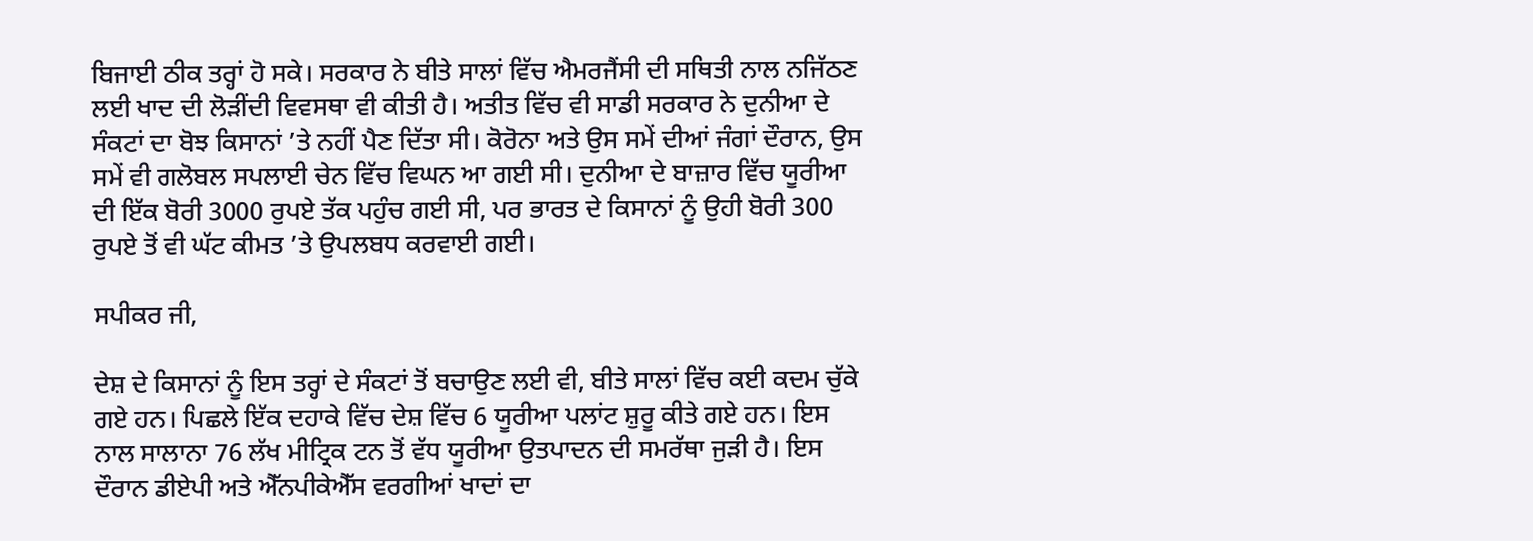ਬਿਜਾਈ ਠੀਕ ਤਰ੍ਹਾਂ ਹੋ ਸਕੇ। ਸਰਕਾਰ ਨੇ ਬੀਤੇ ਸਾਲਾਂ ਵਿੱਚ ਐਮਰਜੈਂਸੀ ਦੀ ਸਥਿਤੀ ਨਾਲ ਨਜਿੱਠਣ ਲਈ ਖਾਦ ਦੀ ਲੋੜੀਂਦੀ ਵਿਵਸਥਾ ਵੀ ਕੀਤੀ ਹੈ। ਅਤੀਤ ਵਿੱਚ ਵੀ ਸਾਡੀ ਸਰਕਾਰ ਨੇ ਦੁਨੀਆ ਦੇ ਸੰਕਟਾਂ ਦਾ ਬੋਝ ਕਿਸਾਨਾਂ ’ਤੇ ਨਹੀਂ ਪੈਣ ਦਿੱਤਾ ਸੀ। ਕੋਰੋਨਾ ਅਤੇ ਉਸ ਸਮੇਂ ਦੀਆਂ ਜੰਗਾਂ ਦੌਰਾਨ, ਉਸ ਸਮੇਂ ਵੀ ਗਲੋਬਲ ਸਪਲਾਈ ਚੇਨ ਵਿੱਚ ਵਿਘਨ ਆ ਗਈ ਸੀ। ਦੁਨੀਆ ਦੇ ਬਾਜ਼ਾਰ ਵਿੱਚ ਯੂਰੀਆ ਦੀ ਇੱਕ ਬੋਰੀ 3000 ਰੁਪਏ ਤੱਕ ਪਹੁੰਚ ਗਈ ਸੀ, ਪਰ ਭਾਰਤ ਦੇ ਕਿਸਾਨਾਂ ਨੂੰ ਉਹੀ ਬੋਰੀ 300 ਰੁਪਏ ਤੋਂ ਵੀ ਘੱਟ ਕੀਮਤ ’ਤੇ ਉਪਲਬਧ ਕਰਵਾਈ ਗਈ।

ਸਪੀਕਰ ਜੀ,

ਦੇਸ਼ ਦੇ ਕਿਸਾਨਾਂ ਨੂੰ ਇਸ ਤਰ੍ਹਾਂ ਦੇ ਸੰਕਟਾਂ ਤੋਂ ਬਚਾਉਣ ਲਈ ਵੀ, ਬੀਤੇ ਸਾਲਾਂ ਵਿੱਚ ਕਈ ਕਦਮ ਚੁੱਕੇ ਗਏ ਹਨ। ਪਿਛਲੇ ਇੱਕ ਦਹਾਕੇ ਵਿੱਚ ਦੇਸ਼ ਵਿੱਚ 6 ਯੂਰੀਆ ਪਲਾਂਟ ਸ਼ੁਰੂ ਕੀਤੇ ਗਏ ਹਨ। ਇਸ ਨਾਲ ਸਾਲਾਨਾ 76 ਲੱਖ ਮੀਟ੍ਰਿਕ ਟਨ ਤੋਂ ਵੱਧ ਯੂਰੀਆ ਉਤਪਾਦਨ ਦੀ ਸਮਰੱਥਾ ਜੁੜੀ ਹੈ। ਇਸ ਦੌਰਾਨ ਡੀਏਪੀ ਅਤੇ ਐੱਨਪੀਕੇਐੱਸ ਵਰਗੀਆਂ ਖਾਦਾਂ ਦਾ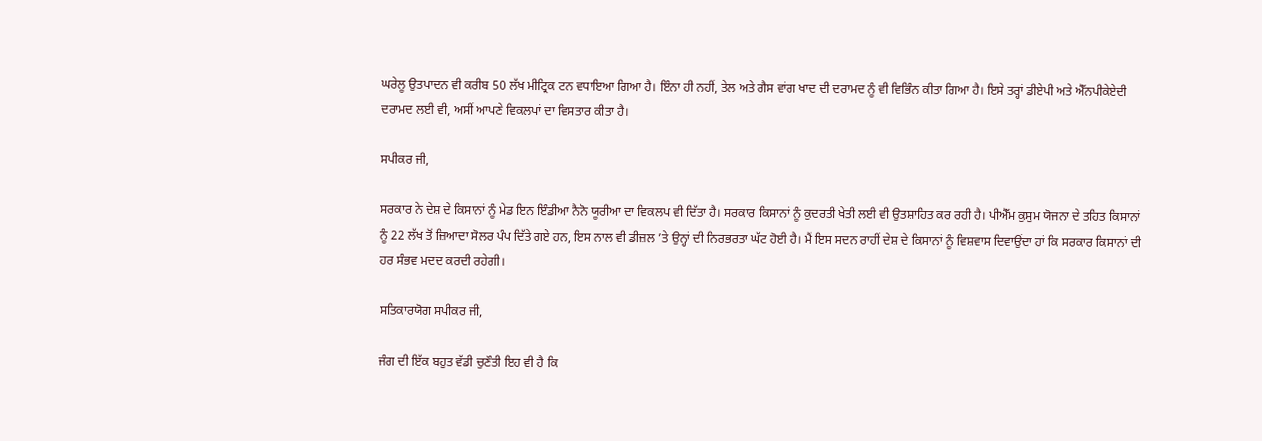ਘਰੇਲੂ ਉਤਪਾਦਨ ਵੀ ਕਰੀਬ 50 ਲੱਖ ਮੀਟ੍ਰਿਕ ਟਨ ਵਧਾਇਆ ਗਿਆ ਹੈ। ਇੰਨਾ ਹੀ ਨਹੀਂ, ਤੇਲ ਅਤੇ ਗੈਸ ਵਾਂਗ ਖਾਦ ਦੀ ਦਰਾਮਦ ਨੂੰ ਵੀ ਵਿਭਿੰਨ ਕੀਤਾ ਗਿਆ ਹੈ। ਇਸੇ ਤਰ੍ਹਾਂ ਡੀਏਪੀ ਅਤੇ ਐੱਨਪੀਕੇਏਦੀ ਦਰਾਮਦ ਲਈ ਵੀ, ਅਸੀਂ ਆਪਣੇ ਵਿਕਲਪਾਂ ਦਾ ਵਿਸਤਾਰ ਕੀਤਾ ਹੈ।

ਸਪੀਕਰ ਜੀ,

ਸਰਕਾਰ ਨੇ ਦੇਸ਼ ਦੇ ਕਿਸਾਨਾਂ ਨੂੰ ਮੇਡ ਇਨ ਇੰਡੀਆ ਨੈਨੋ ਯੂਰੀਆ ਦਾ ਵਿਕਲਪ ਵੀ ਦਿੱਤਾ ਹੈ। ਸਰਕਾਰ ਕਿਸਾਨਾਂ ਨੂੰ ਕੁਦਰਤੀ ਖੇਤੀ ਲਈ ਵੀ ਉਤਸ਼ਾਹਿਤ ਕਰ ਰਹੀ ਹੈ। ਪੀਐੱਮ ਕੁਸੁਮ ਯੋਜਨਾ ਦੇ ਤਹਿਤ ਕਿਸਾਨਾਂ ਨੂੰ 22 ਲੱਖ ਤੋਂ ਜ਼ਿਆਦਾ ਸੋਲਰ ਪੰਪ ਦਿੱਤੇ ਗਏ ਹਨ, ਇਸ ਨਾਲ ਵੀ ਡੀਜ਼ਲ ’ਤੇ ਉਨ੍ਹਾਂ ਦੀ ਨਿਰਭਰਤਾ ਘੱਟ ਹੋਈ ਹੈ। ਮੈਂ ਇਸ ਸਦਨ ਰਾਹੀਂ ਦੇਸ਼ ਦੇ ਕਿਸਾਨਾਂ ਨੂੰ ਵਿਸ਼ਵਾਸ ਦਿਵਾਉਂਦਾ ਹਾਂ ਕਿ ਸਰਕਾਰ ਕਿਸਾਨਾਂ ਦੀ ਹਰ ਸੰਭਵ ਮਦਦ ਕਰਦੀ ਰਹੇਗੀ।

ਸਤਿਕਾਰਯੋਗ ਸਪੀਕਰ ਜੀ,

ਜੰਗ ਦੀ ਇੱਕ ਬਹੁਤ ਵੱਡੀ ਚੁਣੌਤੀ ਇਹ ਵੀ ਹੈ ਕਿ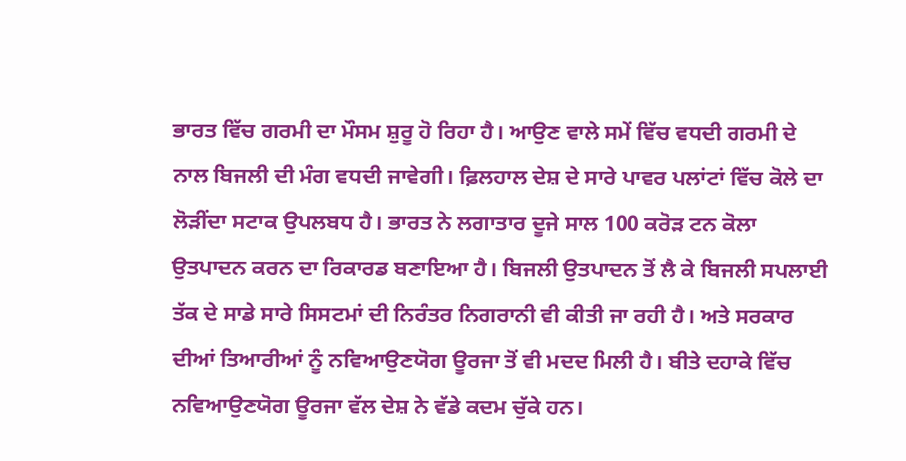ਭਾਰਤ ਵਿੱਚ ਗਰਮੀ ਦਾ ਮੌਸਮ ਸ਼ੁਰੂ ਹੋ ਰਿਹਾ ਹੈ। ਆਉਣ ਵਾਲੇ ਸਮੇਂ ਵਿੱਚ ਵਧਦੀ ਗਰਮੀ ਦੇ ਨਾਲ ਬਿਜਲੀ ਦੀ ਮੰਗ ਵਧਦੀ ਜਾਵੇਗੀ। ਫ਼ਿਲਹਾਲ ਦੇਸ਼ ਦੇ ਸਾਰੇ ਪਾਵਰ ਪਲਾਂਟਾਂ ਵਿੱਚ ਕੋਲੇ ਦਾ ਲੋੜੀਂਦਾ ਸਟਾਕ ਉਪਲਬਧ ਹੈ। ਭਾਰਤ ਨੇ ਲਗਾਤਾਰ ਦੂਜੇ ਸਾਲ 100 ਕਰੋੜ ਟਨ ਕੋਲਾ ਉਤਪਾਦਨ ਕਰਨ ਦਾ ਰਿਕਾਰਡ ਬਣਾਇਆ ਹੈ। ਬਿਜਲੀ ਉਤਪਾਦਨ ਤੋਂ ਲੈ ਕੇ ਬਿਜਲੀ ਸਪਲਾਈ ਤੱਕ ਦੇ ਸਾਡੇ ਸਾਰੇ ਸਿਸਟਮਾਂ ਦੀ ਨਿਰੰਤਰ ਨਿਗਰਾਨੀ ਵੀ ਕੀਤੀ ਜਾ ਰਹੀ ਹੈ। ਅਤੇ ਸਰਕਾਰ ਦੀਆਂ ਤਿਆਰੀਆਂ ਨੂੰ ਨਵਿਆਉਣਯੋਗ ਊਰਜਾ ਤੋਂ ਵੀ ਮਦਦ ਮਿਲੀ ਹੈ। ਬੀਤੇ ਦਹਾਕੇ ਵਿੱਚ ਨਵਿਆਉਣਯੋਗ ਊਰਜਾ ਵੱਲ ਦੇਸ਼ ਨੇ ਵੱਡੇ ਕਦਮ ਚੁੱਕੇ ਹਨ।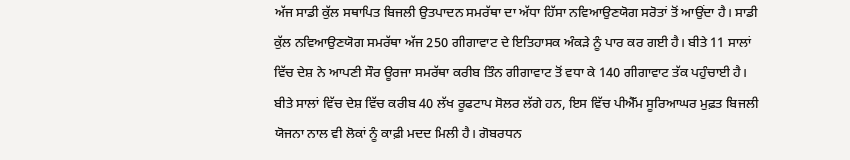ਅੱਜ ਸਾਡੀ ਕੁੱਲ ਸਥਾਪਿਤ ਬਿਜਲੀ ਉਤਪਾਦਨ ਸਮਰੱਥਾ ਦਾ ਅੱਧਾ ਹਿੱਸਾ ਨਵਿਆਉਣਯੋਗ ਸਰੋਤਾਂ ਤੋਂ ਆਉਂਦਾ ਹੈ। ਸਾਡੀ ਕੁੱਲ ਨਵਿਆਉਣਯੋਗ ਸਮਰੱਥਾ ਅੱਜ 250 ਗੀਗਾਵਾਟ ਦੇ ਇਤਿਹਾਸਕ ਅੰਕੜੇ ਨੂੰ ਪਾਰ ਕਰ ਗਈ ਹੈ। ਬੀਤੇ 11 ਸਾਲਾਂ ਵਿੱਚ ਦੇਸ਼ ਨੇ ਆਪਣੀ ਸੌਰ ਊਰਜਾ ਸਮਰੱਥਾ ਕਰੀਬ ਤਿੰਨ ਗੀਗਾਵਾਟ ਤੋਂ ਵਧਾ ਕੇ 140 ਗੀਗਾਵਾਟ ਤੱਕ ਪਹੁੰਚਾਈ ਹੈ। ਬੀਤੇ ਸਾਲਾਂ ਵਿੱਚ ਦੇਸ਼ ਵਿੱਚ ਕਰੀਬ 40 ਲੱਖ ਰੂਫਟਾਪ ਸੋਲਰ ਲੱਗੇ ਹਨ, ਇਸ ਵਿੱਚ ਪੀਐੱਮ ਸੂਰ‌ਿਆਘਰ ਮੁਫ਼ਤ ਬਿਜਲੀ ਯੋਜਨਾ ਨਾਲ ਵੀ ਲੋਕਾਂ ਨੂੰ ਕਾਫ਼ੀ ਮਦਦ ਮਿਲੀ ਹੈ। ਗੋਬਰਧਨ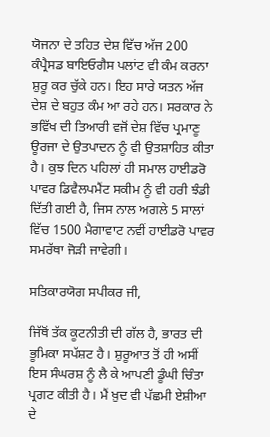ਯੋਜਨਾ ਦੇ ਤਹਿਤ ਦੇਸ਼ ਵਿੱਚ ਅੱਜ 200 ਕੰਪ੍ਰੈਸਡ ਬਾਇਓਗੈਸ ਪਲਾਂਟ ਵੀ ਕੰਮ ਕਰਨਾ ਸ਼ੁਰੂ ਕਰ ਚੁੱਕੇ ਹਨ। ਇਹ ਸਾਰੇ ਯਤਨ ਅੱਜ ਦੇਸ਼ ਦੇ ਬਹੁਤ ਕੰਮ ਆ ਰਹੇ ਹਨ। ਸਰਕਾਰ ਨੇ ਭਵਿੱਖ ਦੀ ਤਿਆਰੀ ਵਜੋਂ ਦੇਸ਼ ਵਿੱਚ ਪ੍ਰਮਾਣੂ ਊਰਜਾ ਦੇ ਉਤਪਾਦਨ ਨੂੰ ਵੀ ਉਤਸ਼ਾਹਿਤ ਕੀਤਾ ਹੈ। ਕੁਝ ਦਿਨ ਪਹਿਲਾਂ ਹੀ ਸਮਾਲ ਹਾਈਡਰੋ ਪਾਵਰ ਡਿਵੈਲਪਮੈਂਟ ਸਕੀਮ ਨੂੰ ਵੀ ਹਰੀ ਝੰਡੀ ਦਿੱਤੀ ਗਈ ਹੈ, ਜਿਸ ਨਾਲ ਅਗਲੇ 5 ਸਾਲਾਂ ਵਿੱਚ 1500 ਮੈਗਾਵਾਟ ਨਵੀਂ ਹਾਈਡਰੋ ਪਾਵਰ ਸਮਰੱਥਾ ਜੋੜੀ ਜਾਵੇਗੀ।

ਸਤਿਕਾਰਯੋਗ ਸਪੀਕਰ ਜੀ,

ਜਿੱਥੋਂ ਤੱਕ ਕੂਟਨੀਤੀ ਦੀ ਗੱਲ ਹੈ, ਭਾਰਤ ਦੀ ਭੂਮਿਕਾ ਸਪੱਸ਼ਟ ਹੈ। ਸ਼ੁਰੂਆਤ ਤੋਂ ਹੀ ਅਸੀਂ ਇਸ ਸੰਘਰਸ਼ ਨੂੰ ਲੈ ਕੇ ਆਪਣੀ ਡੂੰਘੀ ਚਿੰਤਾ ਪ੍ਰਗਟ ਕੀਤੀ ਹੈ। ਮੈਂ ਖ਼ੁਦ ਵੀ ਪੱਛਮੀ ਏਸ਼ੀਆ ਦੇ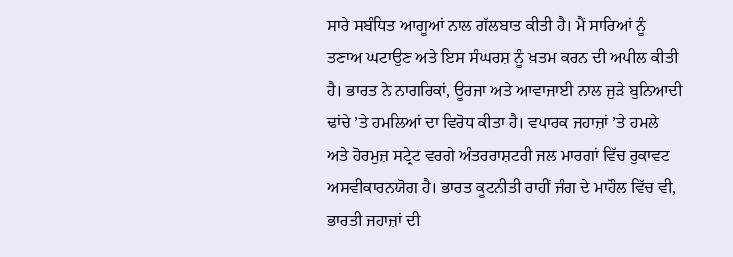ਸਾਰੇ ਸਬੰਧਿਤ ਆਗੂਆਂ ਨਾਲ ਗੱਲਬਾਤ ਕੀਤੀ ਹੈ। ਮੈਂ ਸਾਰਿਆਂ ਨੂੰ ਤਣਾਅ ਘਟਾਉਣ ਅਤੇ ਇਸ ਸੰਘਰਸ਼ ਨੂੰ ਖ਼ਤਮ ਕਰਨ ਦੀ ਅਪੀਲ ਕੀਤੀ ਹੈ। ਭਾਰਤ ਨੇ ਨਾਗਰਿਕਾਂ, ਊਰਜਾ ਅਤੇ ਆਵਾਜਾਈ ਨਾਲ ਜੁੜੇ ਬੁਨਿਆਦੀ ਢਾਂਚੇ ’ਤੇ ਹਮਲਿਆਂ ਦਾ ਵਿਰੋਧ ਕੀਤਾ ਹੈ। ਵਪਾਰਕ ਜਹਾਜ਼ਾਂ ’ਤੇ ਹਮਲੇ ਅਤੇ ਹੋਰਮੁਜ਼ ਸਟ੍ਰੇਟ ਵਰਗੇ ਅੰਤਰਰਾਸ਼ਟਰੀ ਜਲ ਮਾਰਗਾਂ ਵਿੱਚ ਰੁਕਾਵਟ ਅਸਵੀਕਾਰਨਯੋਗ ਹੈ। ਭਾਰਤ ਕੂਟਨੀਤੀ ਰਾਹੀਂ ਜੰਗ ਦੇ ਮਾਹੌਲ ਵਿੱਚ ਵੀ, ਭਾਰਤੀ ਜਹਾਜ਼ਾਂ ਦੀ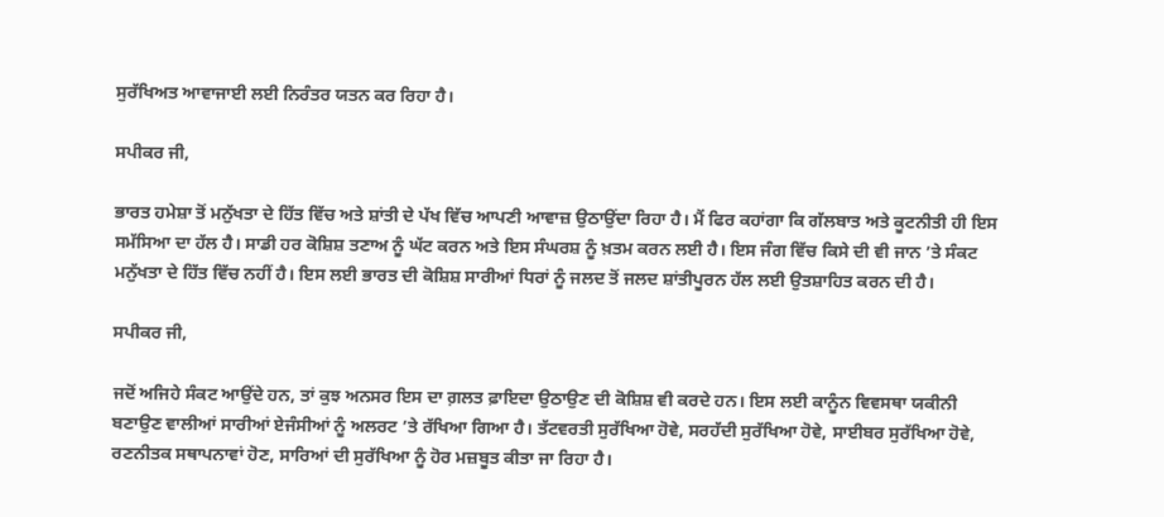ਸੁਰੱਖਿਅਤ ਆਵਾਜਾਈ ਲਈ ਨਿਰੰਤਰ ਯਤਨ ਕਰ ਰਿਹਾ ਹੈ।

ਸਪੀਕਰ ਜੀ,

ਭਾਰਤ ਹਮੇਸ਼ਾ ਤੋਂ ਮਨੁੱਖਤਾ ਦੇ ਹਿੱਤ ਵਿੱਚ ਅਤੇ ਸ਼ਾਂਤੀ ਦੇ ਪੱਖ ਵਿੱਚ ਆਪਣੀ ਆਵਾਜ਼ ਉਠਾਉਂਦਾ ਰਿਹਾ ਹੈ। ਮੈਂ ਫਿਰ ਕਹਾਂਗਾ ਕਿ ਗੱਲਬਾਤ ਅਤੇ ਕੂਟਨੀਤੀ ਹੀ ਇਸ ਸਮੱਸਿਆ ਦਾ ਹੱਲ ਹੈ। ਸਾਡੀ ਹਰ ਕੋਸ਼ਿਸ਼ ਤਣਾਅ ਨੂੰ ਘੱਟ ਕਰਨ ਅਤੇ ਇਸ ਸੰਘਰਸ਼ ਨੂੰ ਖ਼ਤਮ ਕਰਨ ਲਈ ਹੈ। ਇਸ ਜੰਗ ਵਿੱਚ ਕਿਸੇ ਦੀ ਵੀ ਜਾਨ ’ਤੇ ਸੰਕਟ ਮਨੁੱਖਤਾ ਦੇ ਹਿੱਤ ਵਿੱਚ ਨਹੀਂ ਹੈ। ਇਸ ਲਈ ਭਾਰਤ ਦੀ ਕੋਸ਼ਿਸ਼ ਸਾਰੀਆਂ ਧਿਰਾਂ ਨੂੰ ਜਲਦ ਤੋਂ ਜਲਦ ਸ਼ਾਂਤੀਪੂਰਨ ਹੱਲ ਲਈ ਉਤਸ਼ਾਹਿਤ ਕਰਨ ਦੀ ਹੈ।

ਸਪੀਕਰ ਜੀ,

ਜਦੋਂ ਅਜਿਹੇ ਸੰਕਟ ਆਉਂਦੇ ਹਨ, ਤਾਂ ਕੁਝ ਅਨਸਰ ਇਸ ਦਾ ਗ਼ਲਤ ਫ਼ਾਇਦਾ ਉਠਾਉਣ ਦੀ ਕੋਸ਼ਿਸ਼ ਵੀ ਕਰਦੇ ਹਨ। ਇਸ ਲਈ ਕਾਨੂੰਨ ਵਿਵਸਥਾ ਯਕੀਨੀ ਬਣਾਉਣ ਵਾਲੀਆਂ ਸਾਰੀਆਂ ਏਜੰਸੀਆਂ ਨੂੰ ਅਲਰਟ ’ਤੇ ਰੱਖਿਆ ਗਿਆ ਹੈ। ਤੱਟਵਰਤੀ ਸੁਰੱਖਿਆ ਹੋਵੇ, ਸਰਹੱਦੀ ਸੁਰੱਖਿਆ ਹੋਵੇ, ਸਾਈਬਰ ਸੁਰੱਖਿਆ ਹੋਵੇ, ਰਣਨੀਤਕ ਸਥਾਪਨਾਵਾਂ ਹੋਣ, ਸਾਰਿਆਂ ਦੀ ਸੁਰੱਖਿਆ ਨੂੰ ਹੋਰ ਮਜ਼ਬੂਤ ਕੀਤਾ ਜਾ ਰਿਹਾ ਹੈ।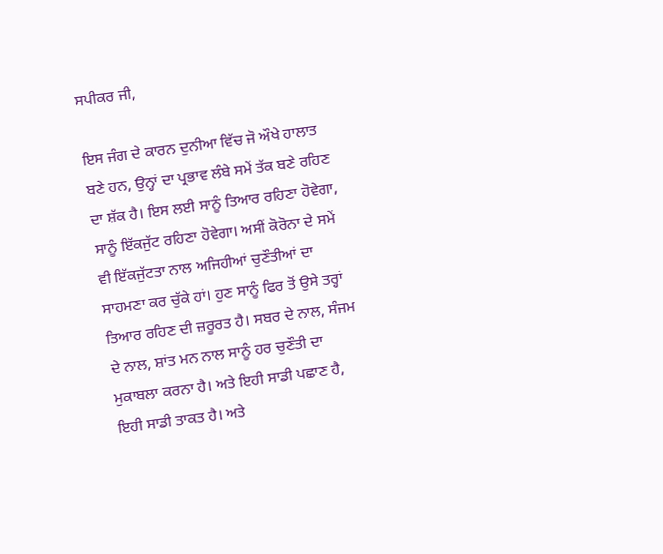ਸਪੀਕਰ ਜੀ,

ਇਸ ਜੰਗ ਦੇ ਕਾਰਨ ਦੁਨੀਆ ਵਿੱਚ ਜੋ ਔਖੇ ਹਾਲਾਤ ਬਣੇ ਹਨ, ਉਨ੍ਹਾਂ ਦਾ ਪ੍ਰਭਾਵ ਲੰਬੇ ਸਮੇਂ ਤੱਕ ਬਣੇ ਰਹਿਣ ਦਾ ਸ਼ੱਕ ਹੈ। ਇਸ ਲਈ ਸਾਨੂੰ ਤਿਆਰ ਰਹਿਣਾ ਹੋਵੇਗਾ, ਸਾਨੂੰ ਇੱਕਜੁੱਟ ਰਹਿਣਾ ਹੋਵੇਗਾ। ਅਸੀਂ ਕੋਰੋਨਾ ਦੇ ਸਮੇਂ ਵੀ ਇੱਕਜੁੱਟਤਾ ਨਾਲ ਅਜਿਹੀਆਂ ਚੁਣੌਤੀਆਂ ਦਾ ਸਾਹਮਣਾ ਕਰ ਚੁੱਕੇ ਹਾਂ। ਹੁਣ ਸਾਨੂੰ ਫਿਰ ਤੋਂ ਉਸੇ ਤਰ੍ਹਾਂ ਤਿਆਰ ਰਹਿਣ ਦੀ ਜ਼ਰੂਰਤ ਹੈ। ਸਬਰ ਦੇ ਨਾਲ, ਸੰਜਮ ਦੇ ਨਾਲ, ਸ਼ਾਂਤ ਮਨ ਨਾਲ ਸਾਨੂੰ ਹਰ ਚੁਣੌਤੀ ਦਾ ਮੁਕਾਬਲਾ ਕਰਨਾ ਹੈ। ਅਤੇ ਇਹੀ ਸਾਡੀ ਪਛਾਣ ਹੈ, ਇਹੀ ਸਾਡੀ ਤਾਕਤ ਹੈ। ਅਤੇ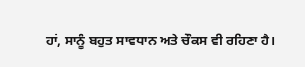ਹਾਂ, ਸਾਨੂੰ ਬਹੁਤ ਸਾਵਧਾਨ ਅਤੇ ਚੌਕਸ ਵੀ ਰਹਿਣਾ ਹੈ।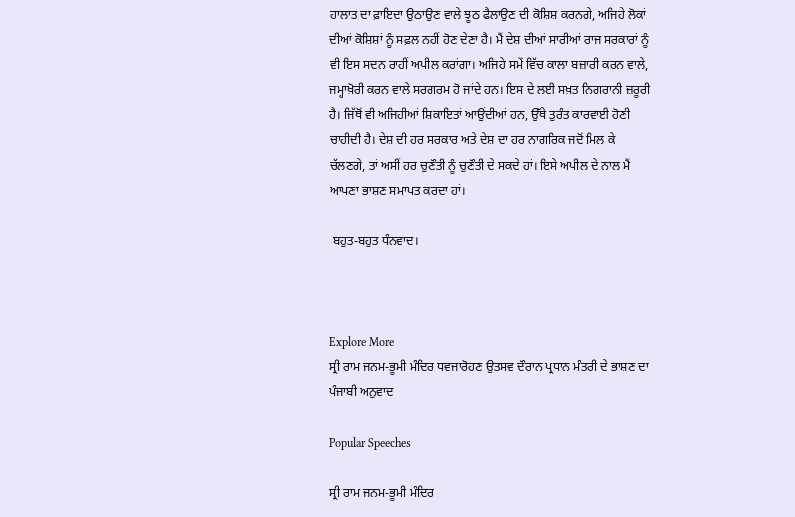ਹਾਲਾਤ ਦਾ ਫ਼ਾਇਦਾ ਉਠਾਉਣ ਵਾਲੇ ਝੂਠ ਫੈਲਾਉਣ ਦੀ ਕੋਸ਼ਿਸ਼ ਕਰਨਗੇ, ਅਜਿਹੇ ਲੋਕਾਂ ਦੀਆਂ ਕੋਸ਼ਿਸ਼ਾਂ ਨੂੰ ਸਫ਼ਲ ਨਹੀਂ ਹੋਣ ਦੇਣਾ ਹੈ। ਮੈਂ ਦੇਸ਼ ਦੀਆਂ ਸਾਰੀਆਂ ਰਾਜ ਸਰਕਾਰਾਂ ਨੂੰ ਵੀ ਇਸ ਸਦਨ ਰਾਹੀਂ ਅਪੀਲ ਕਰਾਂਗਾ। ਅਜਿਹੇ ਸਮੇਂ ਵਿੱਚ ਕਾਲਾ ਬਜ਼ਾਰੀ ਕਰਨ ਵਾਲੇ, ਜਮ੍ਹਾਖ਼ੋਰੀ ਕਰਨ ਵਾਲੇ ਸਰਗਰਮ ਹੋ ਜਾਂਦੇ ਹਨ। ਇਸ ਦੇ ਲਈ ਸਖ਼ਤ ਨਿਗਰਾਨੀ ਜ਼ਰੂਰੀ ਹੈ। ਜਿੱਥੋਂ ਵੀ ਅਜਿਹੀਆਂ ਸ਼ਿਕਾਇਤਾਂ ਆਉਂਦੀਆਂ ਹਨ, ਉੱਥੇ ਤੁਰੰਤ ਕਾਰਵਾਈ ਹੋਣੀ ਚਾਹੀਦੀ ਹੈ। ਦੇਸ਼ ਦੀ ਹਰ ਸਰਕਾਰ ਅਤੇ ਦੇਸ਼ ਦਾ ਹਰ ਨਾਗਰਿਕ ਜਦੋਂ ਮਿਲ ਕੇ ਚੱਲਣਗੇ, ਤਾਂ ਅਸੀਂ ਹਰ ਚੁਣੌਤੀ ਨੂੰ ਚੁਣੌਤੀ ਦੇ ਸਕਦੇ ਹਾਂ। ਇਸੇ ਅਪੀਲ ਦੇ ਨਾਲ ਮੈਂ ਆਪਣਾ ਭਾਸ਼ਣ ਸਮਾਪਤ ਕਰਦਾ ਹਾਂ।

 ਬਹੁਤ-ਬਹੁਤ ਧੰਨਵਾਦ।



Explore More
ਸ੍ਰੀ ਰਾਮ ਜਨਮ-ਭੂਮੀ ਮੰਦਿਰ ਧਵਜਾਰੋਹਣ ਉਤਸਵ ਦੌਰਾਨ ਪ੍ਰਧਾਨ ਮੰਤਰੀ ਦੇ ਭਾਸ਼ਣ ਦਾ ਪੰਜਾਬੀ ਅਨੁਵਾਦ

Popular Speeches

ਸ੍ਰੀ ਰਾਮ ਜਨਮ-ਭੂਮੀ ਮੰਦਿਰ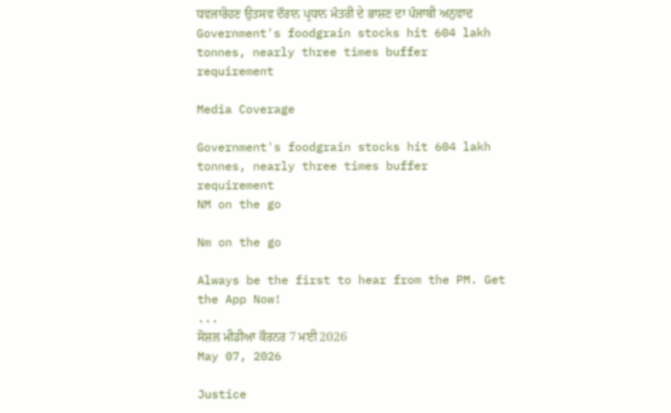ਧਵਜਾਰੋਹਣ ਉਤਸਵ ਦੌਰਾਨ ਪ੍ਰਧਾਨ ਮੰਤਰੀ ਦੇ ਭਾਸ਼ਣ ਦਾ ਪੰਜਾਬੀ ਅਨੁਵਾਦ
Government's foodgrain stocks hit 604 lakh tonnes, nearly three times buffer requirement

Media Coverage

Government's foodgrain stocks hit 604 lakh tonnes, nearly three times buffer requirement
NM on the go

Nm on the go

Always be the first to hear from the PM. Get the App Now!
...
ਸੋਸ਼ਲ ਮੀਡੀਆ ਕੌਰਨਰ 7 ਮਈ 2026
May 07, 2026

Justice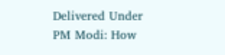Delivered Under PM Modi: How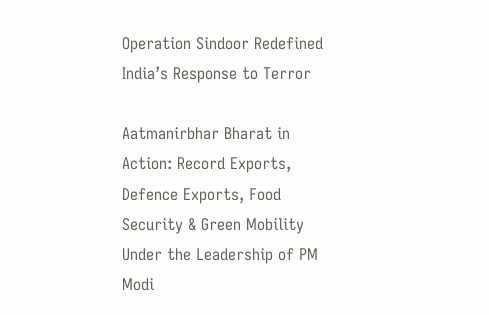Operation Sindoor Redefined India’s Response to Terror

Aatmanirbhar Bharat in Action: Record Exports, Defence Exports, Food Security & Green Mobility Under the Leadership of PM Modi